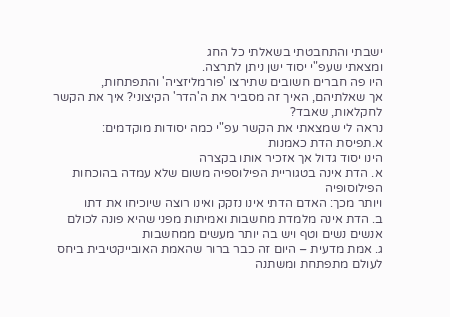ישבתי והתחבטתי בשאלתי כל החג
ומצאתי שעפ"י יסוד ישן ניתן לתרצה.
היו פה חברים חשובים שתירצו 'פורמליזציה' והתפתחות,
אך שאלתיהם, האיך זה מסביר את ה'הדר' הקיצוני? איך את הקשר לחקלאות, שאבד?
נראה לי שמצאתי את הקשר עפ"י כמה יסודות מוקדמים:
א.תפיסת הדת כאמנות
הינו יסוד גדול אך אזכיר אותו בקצרה
א. הדת אינה בטגוריית הפילוספיה משום שלא עמדה בהוכחות הפילוסופיה
ויותר מכך: האדם הדתי אינו נזקק ואינו רוצה שיוכיחו את דתו
ב. הדת אינה מלמדת מחשבות ואמיתות מפני שהיא פונה לכולם אנשים נשים וטף ויש בה יותר מעשים ממחשבות
ג. אמת מדעית – היום זה כבר ברור שהאמת האובייקטיבית ביחס לעולם מתפתחת ומשתנה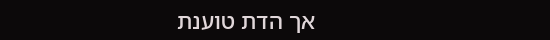אך הדת טוענת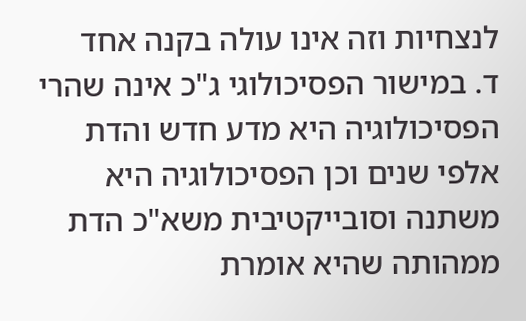לנצחיות וזה אינו עולה בקנה אחד
ד. במישור הפסיכולוגי ג"כ אינה שהרי הפסיכולוגיה היא מדע חדש והדת אלפי שנים וכן הפסיכולוגיה היא משתנה וסובייקטיבית משא"כ הדת ממהותה שהיא אומרת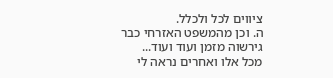ציווים לכל ולכלל.
ה. וכן מהמשפט האזרחי כבר גירשוה מזמן ועוד ועוד...
מכל אלו ואחרים נראה לי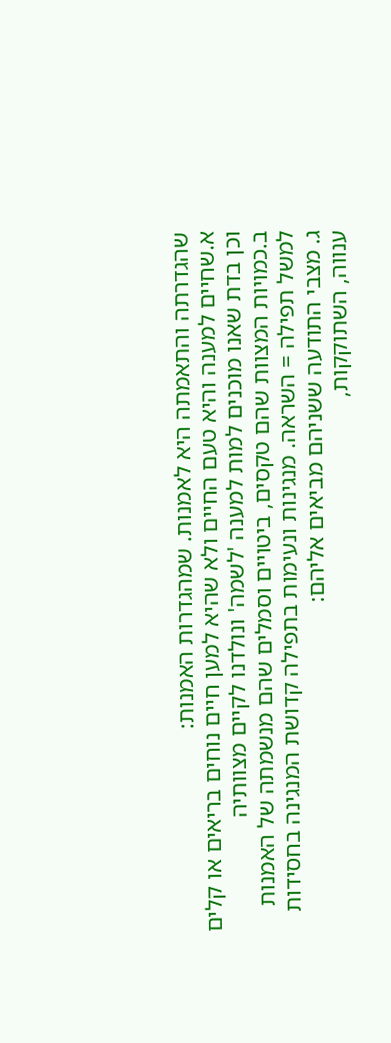שהגדרתה והתאמתה היא לאמנות. שמהגדרות האמנות:
א.שחיים למענה והיא טעם החיים ולא שהיא למען חיים נוחים בריאים או קלים
וכן בדת שאנו מוכנים למות למענה 'לשמה' ונולדנו לקיים מצוותיה
ב.כמויות המצוות שהם טקסים, ביטויים וסמלים שהם מנשמתה של האמנות
למשל תפילה = השראה. מנגינות ונעימות בתפילה קדושת המנגינה בחסידות
ג. מצבי התודעה ששניהם מביאים אליהם:
ענווה, השתוקקות,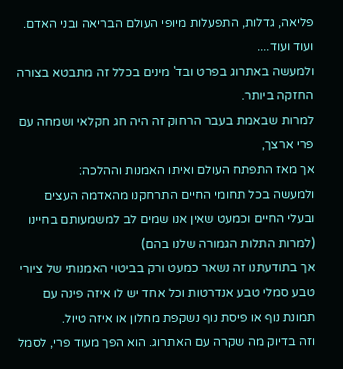פליאה, גדלות, התפעלות מיופי העולם הבריאה ובני האדם.
ועוד ועוד....
ולמעשה באתרוג בפרט ובד' מינים בכלל זה מתבטא בצורה החזקה ביותר.
למרות שבאמת בעבר הרחוק זה היה חג חקלאי ושמחה עם פרי ארצך,
אך מאז התפתח העולם ואיתו האמנות וההלכה:
ולמעשה בכל תחומי החיים התרחקנו מהאדמה העצים ובעלי החיים וכמעט שאין אנו שמים לב למשמעותם בחיינו (למרות התלות הגמורה שלנו בהם)
אך בתודעתנו זה נשאר כמעט ורק בביטוי האמנותי של ציורי טבע סמלי טבע אנדרטות וכל אחד יש לו איזה פינה עם תמונת נוף או פיסת נוף נשקפת מחלון או איזה טיול.
וזה בדיוק מה שקרה עם האתרוג. הוא הפך מעוד פרי, לסמל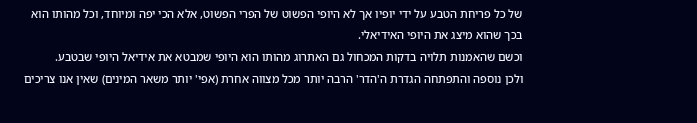של כל פריחת הטבע על ידי יופיו אך לא היופי הפשוט של הפרי הפשוט, אלא הכי יפה ומיוחד, וכל מהותו הוא בכך שהוא מיצג את היופי האידיאלי.
וכשם שהאמנות תלויה בדקות המכחול גם האתרוג מהותו הוא היופי שמבטא את אידיאל היופי שבטבע.
ולכן נוספה והתפתחה הגדרת ה'הדר' הרבה יותר מכל מצווה אחרת (אפי' יותר משאר המינים) שאין אנו צריכים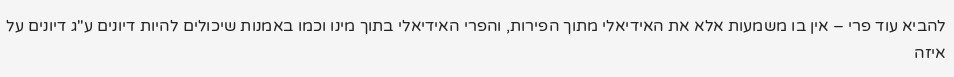להביא עוד פרי – אין בו משמעות אלא את האידיאלי מתוך הפירות, והפרי האידיאלי בתוך מינו וכמו באמנות שיכולים להיות דיונים ע"ג דיונים על איזה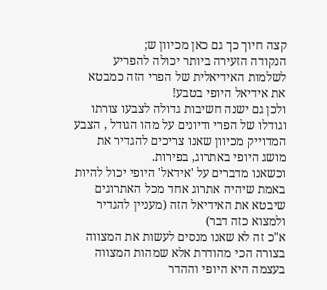קצה חיוך כך גם כאן מכיוון ש;
הנקודה הזעירה ביותר יכולה להפריע לשלמות האידיאלית של הפרי הזה כמבטא את אידיאל היופי בטבע!
ולכן גם ישנה חשיבות גדולה לצבעו צורתו וגודלו של הפרי ודיונים על מהו הגודל , הצבע המדוייק מכיוון שאנו צריכים להגדיר את מושג היופי באתרוג, בפירות.
וכשאנו מדברים על 'אידאל' היופי יכול להיות באמת שיהיה אתרוג אחד מכל האתרוגים שיבטא את האידיאל הזה (מעניין להגדיר ולמצוא כזה דבר)
א"כ זה לא שאנו מנסים לעשות את המצווה בצורה הכי מהודרת אלא שמהות המצווה בעצמה היא היופי וההדר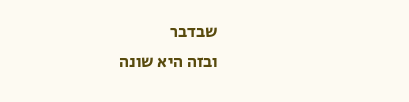שבדבר
ובזה היא שונה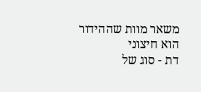משאר מוות שההידור הוא חיצוני
דת - סוג של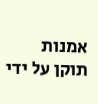אמנות
תוקן על ידי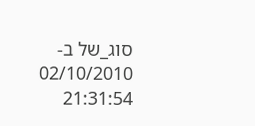סוג_של ב- 02/10/2010 21:31:54